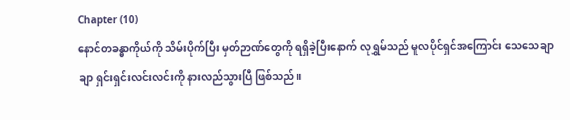Chapter (10)
နောင်တခန္ဓာကိုယ်ကို သိမ်းပိုက်ပြီး မှတ်ဉာဏ်တွေကို ရရှိခဲ့ပြီးနောက် လုရွှမ်သည် မူလပိုင်ရှင်အကြောင်း သေသေချာချာ ရှင်းရှင်းလင်းလင်းကို နားလည်သွားပြီ ဖြစ်သည်။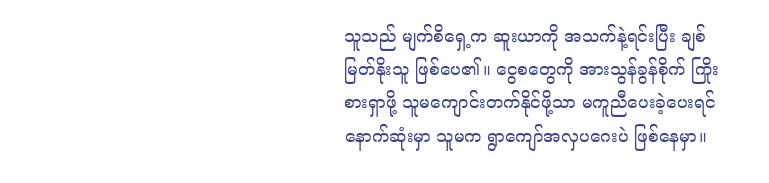သူသည် မျက်စိရှေ့က ဆူးယာကို အသက်နဲ့ရင်းပြီး ချစ်မြတ်နိုးသူ ဖြစ်ပေ၏။ ငွေစတွေကို အားသွန်ခွန်စိုက် ကြိုးစားရှာဖို့ သူမကျောင်းတက်နိုင်ဖို့သာ မကူညီပေးခဲ့ပေးရင် နောက်ဆုံးမှာ သူမက ရွာကျော်အလှပဂေးပဲ ဖြစ်နေမှာ။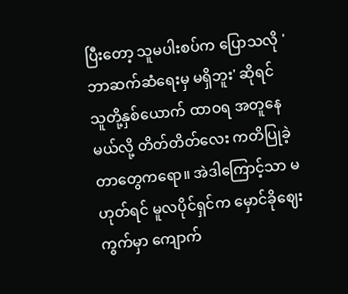ပြီးတော့ သူမပါးစပ်က ပြောသလို 'ဘာဆက်ဆံရေးမှ မရှိဘူး' ဆိုရင် သူတို့နှစ်ယောက် ထာဝရ အတူနေမယ်လို့ တိတ်တိတ်လေး ကတိပြုခဲ့တာတွေကရော။ အဲဒါကြောင့်သာ မဟုတ်ရင် မူလပိုင်ရှင်က မှောင်ခိုဈေးကွက်မှာ ကျောက်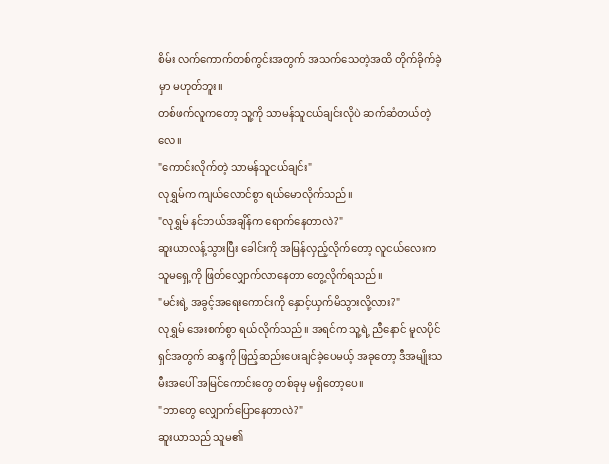စိမ်း လက်ကောက်တစ်ကွင်းအတွက် အသက်သေတဲ့အထိ တိုက်ခိုက်ခဲ့မှာ မဟုတ်ဘူး။
တစ်ဖက်လူကတော့ သူ့ကို သာမန်သူငယ်ချင်းလိုပဲ ဆက်ဆံတယ်တဲ့လေ။
"ကောင်းလိုက်တဲ့ သာမန်သူငယ်ချင်း"
လုရွှမ်က ကျယ်လောင်စွာ ရယ်မောလိုက်သည်။
"လုရွှမ် နင်ဘယ်အချိန်က ရောက်နေတာလဲ?"
ဆူးယာလန့်သွားပြီး ခေါင်းကို အမြန်လှည့်လိုက်တော့ လူငယ်လေးက သူမရှေ့ကို ဖြတ်လျှောက်လာနေတာ တွေ့လိုက်ရသည်။
"မင်းရဲ့ အခွင့်အရေးကောင်းကို နှောင့်ယှက်မိသွားလို့လား?"
လုရွှမ် အေးစက်စွာ ရယ်လိုက်သည်။ အရင်က သူ့ရဲ့ ညီနောင် မူလပိုင်ရှင်အတွက် ဆန္ဒကို ဖြည့်ဆည်းပေးချင်ခဲ့ပေမယ့် အခုတော့ ဒီအမျိုးသမီးအပေါ် အမြင်ကောင်းတွေ တစ်ခုမှ မရှိတော့ပေ။
"ဘာတွေ လျှောက်ပြောနေတာလဲ?"
ဆူးယာသည် သူမ၏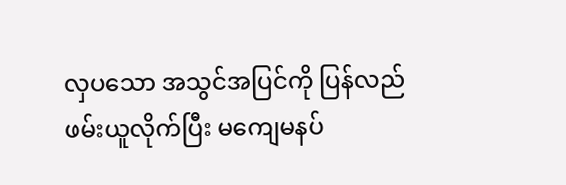လှပသော အသွင်အပြင်ကို ပြန်လည်ဖမ်းယူလိုက်ပြီး မကျေမနပ်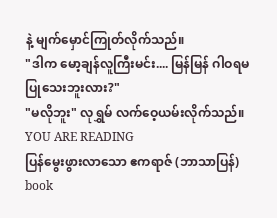နဲ့ မျက်မှောင်ကြုတ်လိုက်သည်။
"ဒါက မော့ချန်လူကြီးမင်း.... မြန်မြန် ဂါဝရမပြုသေးဘူးလား?"
"မလိုဘူး" လုရွှမ် လက်ဝေ့ယမ်းလိုက်သည်။
YOU ARE READING
ပြန်မွေးဖွားလာသော ဧကရာဇ် (ဘာသာပြန်) book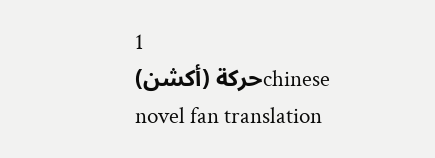1
حركة (أكشن)chinese novel fan translation